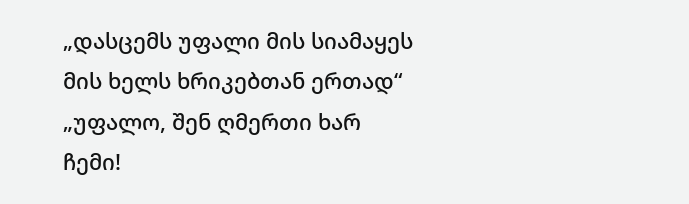„დასცემს უფალი მის სიამაყეს მის ხელს ხრიკებთან ერთად“
„უფალო, შენ ღმერთი ხარ ჩემი!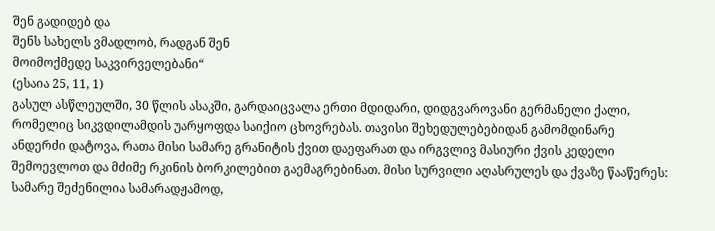შენ გადიდებ და
შენს სახელს ვმადლობ, რადგან შენ
მოიმოქმედე საკვირველებანი“
(ესაია 25, 11, 1)
გასულ ასწლეულში, 30 წლის ასაკში, გარდაიცვალა ერთი მდიდარი, დიდგვაროვანი გერმანელი ქალი, რომელიც სიკვდილამდის უარყოფდა საიქიო ცხოვრებას. თავისი შეხედულებებიდან გამომდინარე ანდერძი დატოვა, რათა მისი სამარე გრანიტის ქვით დაეფარათ და ირგვლივ მასიური ქვის კედელი შემოევლოთ და მძიმე რკინის ბორკილებით გაემაგრებინათ. მისი სურვილი აღასრულეს და ქვაზე წააწერეს: სამარე შეძენილია სამარადჟამოდ,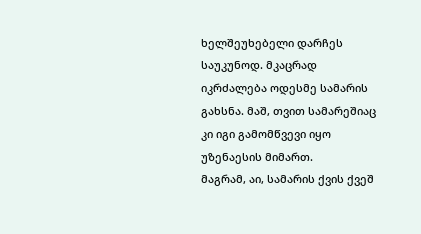ხელშეუხებელი დარჩეს საუკუნოდ. მკაცრად იკრძალება ოდესმე სამარის გახსნა. მაშ, თვით სამარეშიაც კი იგი გამომწვევი იყო უზენაესის მიმართ.
მაგრამ, აი, სამარის ქვის ქვეშ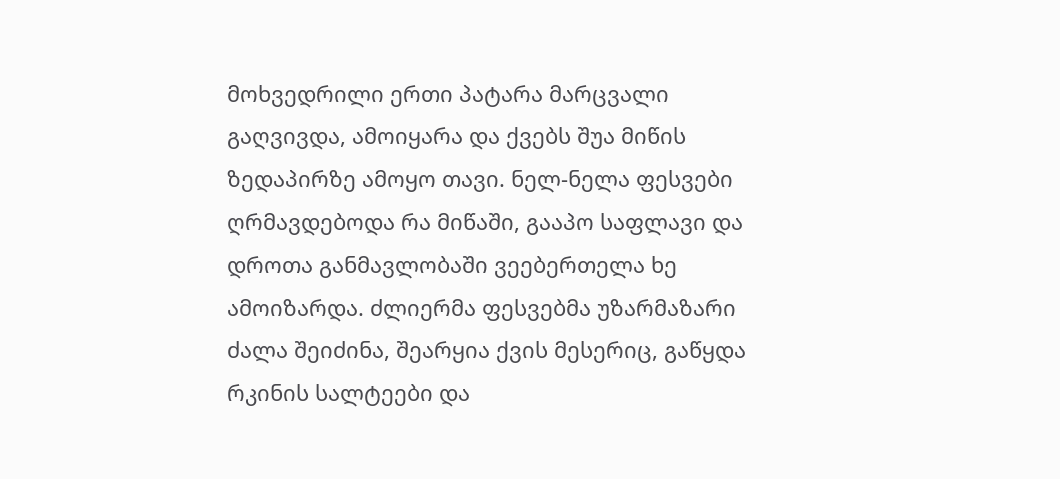მოხვედრილი ერთი პატარა მარცვალი გაღვივდა, ამოიყარა და ქვებს შუა მიწის ზედაპირზე ამოყო თავი. ნელ-ნელა ფესვები ღრმავდებოდა რა მიწაში, გააპო საფლავი და დროთა განმავლობაში ვეებერთელა ხე ამოიზარდა. ძლიერმა ფესვებმა უზარმაზარი ძალა შეიძინა, შეარყია ქვის მესერიც, გაწყდა რკინის სალტეები და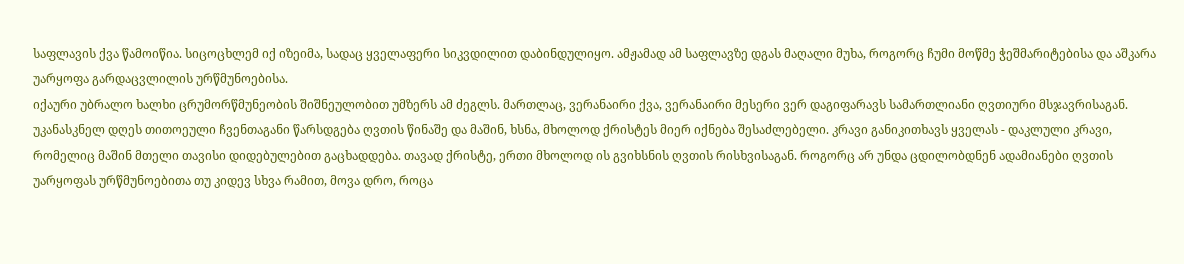საფლავის ქვა წამოიწია. სიცოცხლემ იქ იზეიმა, სადაც ყველაფერი სიკვდილით დაბინდულიყო. ამჟამად ამ საფლავზე დგას მაღალი მუხა, როგორც ჩუმი მოწმე ჭეშმარიტებისა და აშკარა უარყოფა გარდაცვლილის ურწმუნოებისა.
იქაური უბრალო ხალხი ცრუმორწმუნეობის შიშნეულობით უმზერს ამ ძეგლს. მართლაც, ვერანაირი ქვა, ვერანაირი მესერი ვერ დაგიფარავს სამართლიანი ღვთიური მსჯავრისაგან. უკანასკნელ დღეს თითოეული ჩვენთაგანი წარსდგება ღვთის წინაშე და მაშინ, ხსნა, მხოლოდ ქრისტეს მიერ იქნება შესაძლებელი. კრავი განიკითხავს ყველას - დაკლული კრავი, რომელიც მაშინ მთელი თავისი დიდებულებით გაცხადდება. თავად ქრისტე, ერთი მხოლოდ ის გვიხსნის ღვთის რისხვისაგან. როგორც არ უნდა ცდილობდნენ ადამიანები ღვთის უარყოფას ურწმუნოებითა თუ კიდევ სხვა რამით, მოვა დრო, როცა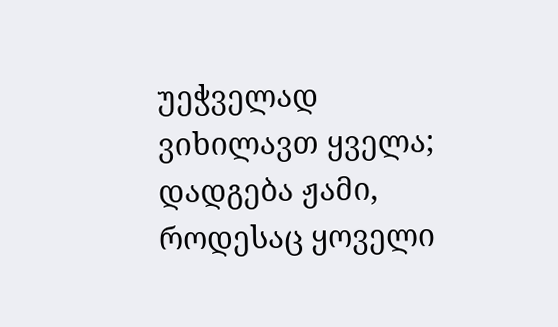უეჭველად ვიხილავთ ყველა; დადგება ჟამი, როდესაც ყოველი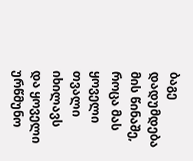ბაგე დადუმდება მის წინაშე, როცა მას ყოველი თვალი იხილავს და ყოველი ურწმუნო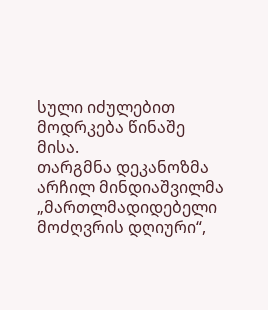სული იძულებით მოდრკება წინაშე მისა.
თარგმნა დეკანოზმა არჩილ მინდიაშვილმა
„მართლმადიდებელი მოძღვრის დღიური“,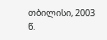თბილისი, 2003 წ.